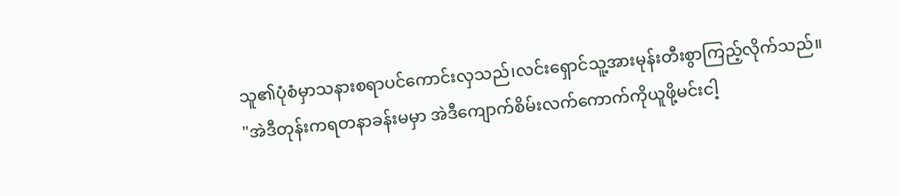သူ၏ပုံစံမှာသနားစရာပင်ကောင်းလှသည်၊လင်းရှောင်သူ့အားမုန်းတီးစွာကြည့်လိုက်သည်။
"အဲဒီတုန်းကရတနာခန်းမမှာ အဲဒီကျောက်စိမ်းလက်ကောက်ကိုယူဖို့မင်းငါ့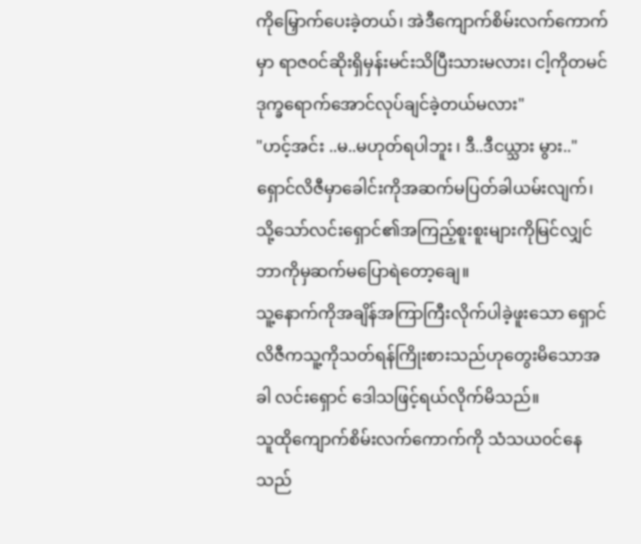ကိုမြှောက်ပေးခဲ့တယ်၊ အဲဒီကျောက်စိမ်းလက်ကောက်မှာ ရာဇ၀င်ဆိုးရှိမှန်းမင်းသိပြီးသားမလား၊ ငါ့ကိုတမင်ဒုက္ခရောက်အောင်လုပ်ချင်ခဲ့တယ်မလား"
"ဟင့်အင်း ..မ..မဟုတ်ရပါဘူး ၊ ဒီ..ဒီငယ္သား မွား.."
ရှောင်လိဇီမှာခေါင်းကိုအဆက်မပြတ်ခါယမ်းလျက်၊ သို့သော်လင်းရှောင်၏အကြည့်စူးစူးများကိုမြင်လျှင် ဘာကိုမှဆက်မပြောရဲတော့ချေ။
သူ့နောက်ကိုအချိန်အကြာကြီးလိုက်ပါခဲ့ဖူးသော ရှောင်လိဇီကသူ့ကိုသတ်ရန်ကြိုးစားသည်ဟုတွေးမိသောအခါ လင်းရှောင် ဒေါသဖြင့်ရယ်လိုက်မိသည်။
သူထိုကျောက်စိမ်းလက်ကောက်ကို သံသယ၀င်နေသည်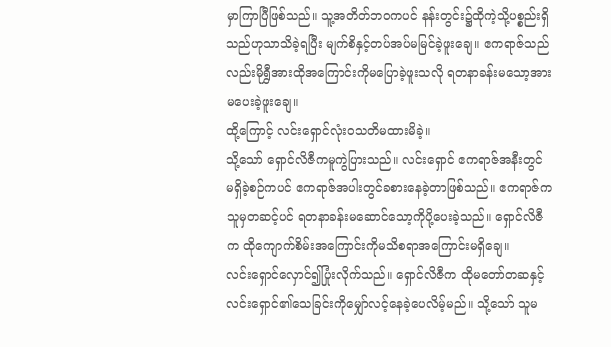မှာကြာပြီဖြစ်သည်။ သူ့အတိတ်ဘ၀ကပင် နန်းတွင်း၌ထိုကဲ့သို့ပစ္စည်းရှိသည်ဟုသာသိခဲ့ရပြီး မျက်စိနှင့်တပ်အပ်မမြင်ခဲ့ဖူးချေ။ ဧကရာဇ်သည်လည်းမိုရွှီအားထိုအကြောင်းကိုမပြောခဲ့ဖူးသလို ရတနာခန်းမသော့အားမပေးခဲ့ဖူးချေ။
ထို့ကြောင့် လင်းရှောင်လုံး၀သတိမထားမိခဲ့။
သို့သော် ရှောင်လိဇီကမူကွဲပြားသည်။ လင်းရှောင် ဧကရာဇ်အနီးတွင် မရှိခဲ့စဉ်ကပင် ဧကရာဇ်အပါးတွင်ခစားနေခဲ့တာဖြစ်သည်။ ဧကရာဇ်ကသူမှတဆင့်ပင် ရတနာခန်းမဆောင်သော့ကိုပို့ပေးခဲ့သည်။ ရှောင်လိဇီက ထိုကျောက်စိမ်းအကြောင်းကိုမသိစရာအကြောင်းမရှိချေ။
လင်းရှောင်လှောင်၍ပြုံးလိုက်သည်။ ရှောင်လိဇီက ထိုမတော်တဆနှင့်လင်းရှောင်၏သေခြင်းကိုမျှော်လင့်နေခဲ့ပေလိမ့်မည်။ သို့သော် သူမ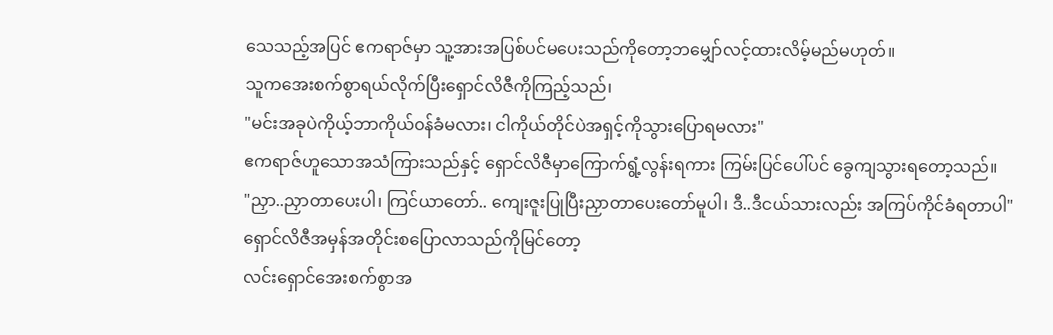သေသည့်အပြင် ဧကရာဇ်မှာ သူ့အားအပြစ်ပင်မပေးသည်ကိုတော့ဘမျှော်လင့်ထားလိမ့်မည်မဟုတ်။
သူကအေးစက်စွာရယ်လိုက်ပြီးရှောင်လိဇီကိုကြည့်သည်၊
"မင်းအခုပဲကိုယ့်ဘာကိုယ်၀န်ခံမလား၊ ငါကိုယ်တိုင်ပဲအရှင့်ကိုသွားပြောရမလား"
ဧကရာဇ်ဟူသောအသံကြားသည်နှင့် ရှောင်လိဇီမှာကြောက်ရွံ့လွန်းရကား ကြမ်းပြင်ပေါ်ပင် ခွေကျသွားရတော့သည်။
"ညှာ..ညှာတာပေးပါ၊ ကြင်ယာတော်.. ကျေးဇူးပြုပြီးညှာတာပေးတော်မူပါ၊ ဒီ..ဒီငယ်သားလည်း အကြပ်ကိုင်ခံရတာပါ"
ရှောင်လိဇီအမှန်အတိုင်းစပြောလာသည်ကိုမြင်တော့
လင်းရှောင်အေးစက်စွာအ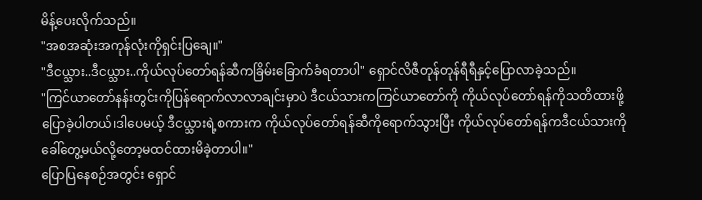မိန့်ပေးလိုက်သည်။
"အစအဆုံးအကုန်လုံးကိုရှင်းပြချေ။"
"ဒီငယ္သား..ဒီငယ္သား..ကိုယ်လုပ်တော်ရန်ဆီကခြိမ်းခြောက်ခံရတာပါ" ရှောင်လိဇီတုန်တုန်ရီရီနှင့်ပြောလာခဲ့သည်။
"ကြင်ယာတော်နန်းတွင်းကိုပြန်ရောက်လာလာချင်းမှာပဲ ဒီငယ်သားကကြင်ယာတော်ကို ကိုယ်လုပ်တော်ရန်ကိုသတိထားဖို့ပြောခဲ့ပါတယ်၊ဒါပေမယ့် ဒီငယ္သားရဲ့စကားက ကိုယ်လုပ်တော်ရန်ဆီကိုရောက်သွားပြီး ကိုယ်လုပ်တော်ရန်ကဒီငယ်သားကိုခေါ်တွေ့မယ်လို့တော့မထင်ထားမိခဲ့တာပါ။"
ပြောပြနေစဉ်အတွင်း ရှောင်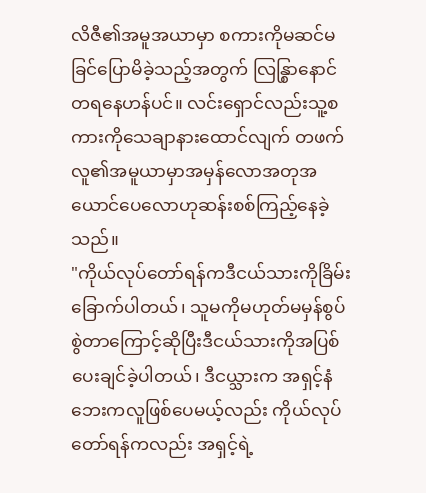လိဇီ၏အမူအယာမှာ စကားကိုမဆင်မခြင်ပြောမိခဲ့သည့်အတွက် လြန္စြာနောင်တရနေဟန်ပင်။ လင်းရှောင်လည်းသူ့စကားကိုသေချာနားထောင်လျက် တဖက်လူ၏အမူယာမှာအမှန်လောအတုအယောင်ပေလောဟုဆန်းစစ်ကြည့်နေခဲ့သည်။
"ကိုယ်လုပ်တော်ရန်ကဒီငယ်သားကိုခြိမ်းခြောက်ပါတယ်၊ သူမကိုမဟုတ်မမှန်စွပ်စွဲတာကြောင့်ဆိုပြီးဒီငယ်သားကိုအပြစ်ပေးချင်ခဲ့ပါတယ်၊ ဒီငယ္သားက အရှင့်နံဘေးကလူဖြစ်ပေမယ့်လည်း ကိုယ်လုပ်တော်ရန်ကလည်း အရှင့်ရဲ့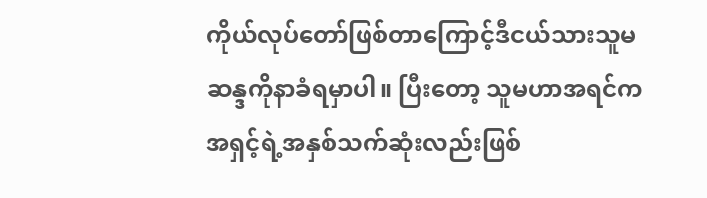ကိုယ်လုပ်တော်ဖြစ်တာကြောင့်ဒီငယ်သားသူမဆန္ဒကိုနာခံရမှာပါ။ ပြီးတော့ သူမဟာအရင်က အရှင့်ရဲ့အနှစ်သက်ဆုံးလည်းဖြစ်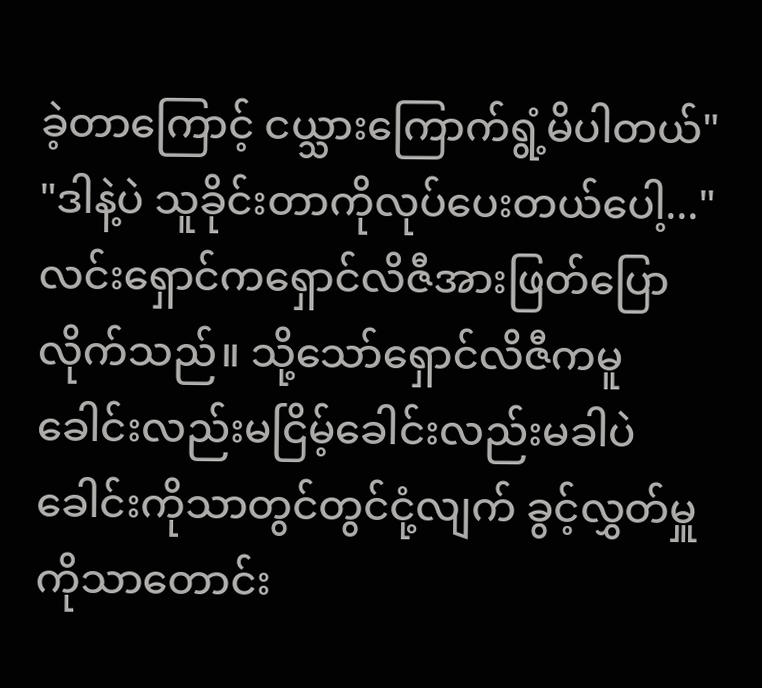ခဲ့တာကြောင့် ငယ္သားကြောက်ရွံ့မိပါတယ်"
"ဒါနဲ့ပဲ သူခိုင်းတာကိုလုပ်ပေးတယ်ပေါ့..."
လင်းရှောင်ကရှောင်လိဇီအားဖြတ်ပြောလိုက်သည်။ သို့သော်ရှောင်လိဇီကမူ ခေါင်းလည်းမငြိမ့်ခေါင်းလည်းမခါပဲ ခေါင်းကိုသာတွင်တွင်ငုံ့လျက် ခွင့်လွှတ်မှူကိုသာတောင်း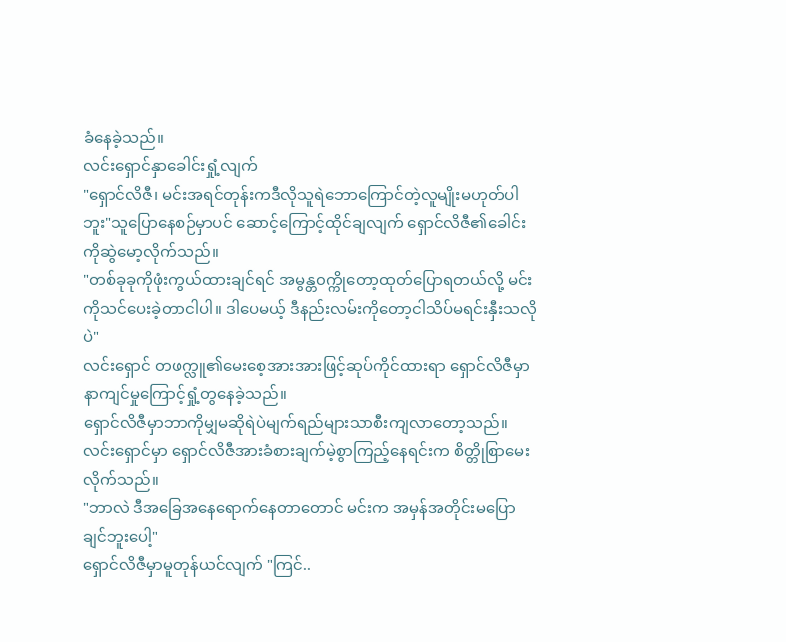ခံနေခဲ့သည်။
လင်းရှောင်နှာခေါင်းရှုံ့လျက်
"ရှောင်လိဇီ၊ မင်းအရင်တုန်းကဒီလိုသူရဲဘောကြောင်တဲ့လူမျိုးမဟုတ်ပါဘူး"သူပြောနေစဉ်မှာပင် ဆောင့်ကြောင့်ထိုင်ချလျက် ရှောင်လိဇီ၏ခေါင်းကိုဆွဲမော့လိုက်သည်။
"တစ်ခုခုကိုဖုံးကွယ်ထားချင်ရင် အမွန္တ၀က္ကိုတော့ထုတ်ပြောရတယ်လို့ မင်းကိုသင်ပေးခဲ့တာငါပါ။ ဒါပေမယ့် ဒီနည်းလမ်းကိုတော့ငါသိပ်မရင်းနှီးသလိုပဲ"
လင်းရှောင် တဖက္လူ၏မေးစေ့အားအားဖြင့်ဆုပ်ကိုင်ထားရာ ရှောင်လိဇီမှာနာကျင်မှုကြောင့်ရှုံ့တွနေခဲ့သည်။
ရှောင်လိဇီမှာဘာကိုမျှမဆိုရဲပဲမျက်ရည်များသာစီးကျလာတော့သည်။
လင်းရှောင်မှာ ရှောင်လိဇီအားခံစားချက်မဲ့စွာကြည့်နေရင်းက စိတ္တိုစြာမေးလိုက်သည်။
"ဘာလဲ ဒီအခြေအနေရောက်နေတာတောင် မင်းက အမှန်အတိုင်းမပြောချင်ဘူးပေါ့"
ရှောင်လိဇီမှာမူတုန်ယင်လျက် "ကြင်..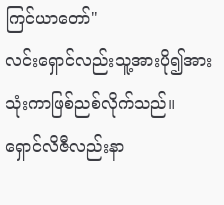ကြင်ယာတော်"
လင်းရှောင်လည်းသူ့အားပို၍အားသုံးကာဖြစ်ညစ်လိုက်သည်။
ရှောင်လိဇီလည်းနာ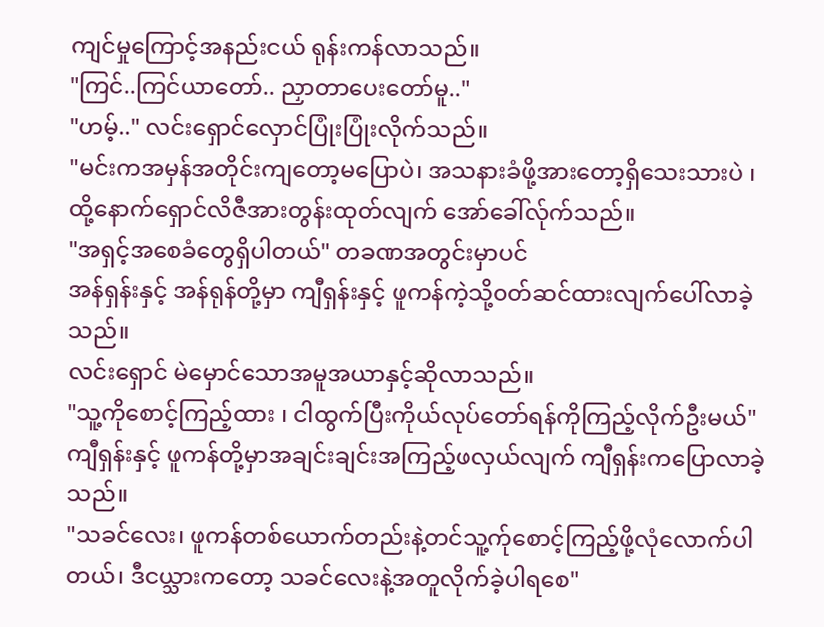ကျင်မှုကြောင့်အနည်းငယ် ရုန်းကန်လာသည်။
"ကြင်..ကြင်ယာတော်.. ညှာတာပေးတော်မူ.."
"ဟမ့်.." လင်းရှောင်လှောင်ပြုံးပြုံးလိုက်သည်။
"မင်းကအမှန်အတိုင်းကျတော့မပြောပဲ၊ အသနားခံဖို့အားတော့ရှိသေးသားပဲ ၊
ထို့နောက်ရှောင်လိဇီအားတွန်းထုတ်လျက် အော်ခေါ်လ်ုက်သည်။
"အရှင့်အစေခံတွေရှိပါတယ်" တခဏအတွင်းမှာပင်
အန်ရှန်းနှင့် အန်ရုန်တို့မှာ ကျီရှန်းနှင့် ဖူကန်ကဲ့သို့၀တ်ဆင်ထားလျက်ပေါ်လာခဲ့သည်။
လင်းရှောင် မဲမှောင်သောအမူအယာနှင့်ဆိုလာသည်။
"သူ့ကိုစောင့်ကြည့်ထား ၊ ငါထွက်ပြီးကိုယ်လုပ်တော်ရန်ကိုကြည့်လိုက်ဦးမယ်"
ကျီရှန်းနှင့် ဖူကန်တို့မှာအချင်းချင်းအကြည့်ဖလှယ်လျက် ကျီရှန်းကပြောလာခဲ့သည်။
"သခင်လေး၊ ဖူကန်တစ်ယောက်တည်းနဲ့တင်သူ့က်ုစောင့်ကြည့်ဖို့လုံလောက်ပါတယ်၊ ဒီငယ္သားကတော့ သခင်လေးနဲ့အတူလိုက်ခဲ့ပါရစေ"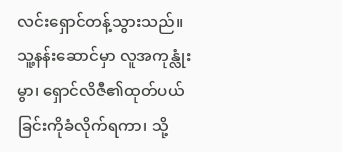လင်းရှောင်တန့်သွားသည်။ သူ့နန်းဆောင်မှာ လူအကုန္လုံးမွာ၊ ရှောင်လိဇီ၏ထုတ်ပယ်ခြင်းကိုခံလိုက်ရကာ၊ သို့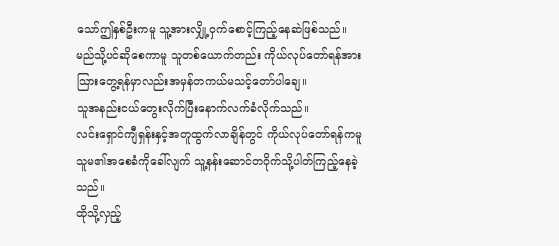သော်ဤနှစ်ဦးကမူ သူ့အားလျှို့၀ှက်စောင့်ကြည့်နေဆဲဖြစ်သည်။ မည်သို့ပင်ဆိုစေကာမူ သူတစ်ယောက်တည်း ကိုယ်လုပ်တော်ရန်အား သြားတွေ့ရန်မှာလည်းအမှန်တကယ်မသင့်တော်ပါချေ။
သူအနည်းငယ်တွေးလိုက်ပြီးနောက်လက်ခံလိုက်သည်။
လင်းရှောင်ကျီရှန်းနှင့်အတူထွက်လာချိန်တွင် ကိုယ်လုပ်တော်ရန်ကမူ သူမ၏အစေခံကိုခေါ်လျက် သူ့နန်းဆောင်တ၀ိုက်သို့ပါတ်ကြည့်နေခဲ့သည်။
ထိုသို့လှည့်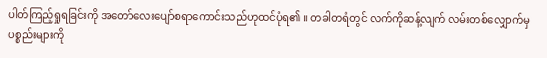ပါတ်ကြည့်ရှုရခြင်းကို အတော်လေးပျော်စရာကောင်းသည်ဟုထင်ပုံရ၏ ။ တခါတရံတွင် လက်ကိုဆန့်လျက် လမ်းတစ်လျှောက်မှပစ္စည်းများကို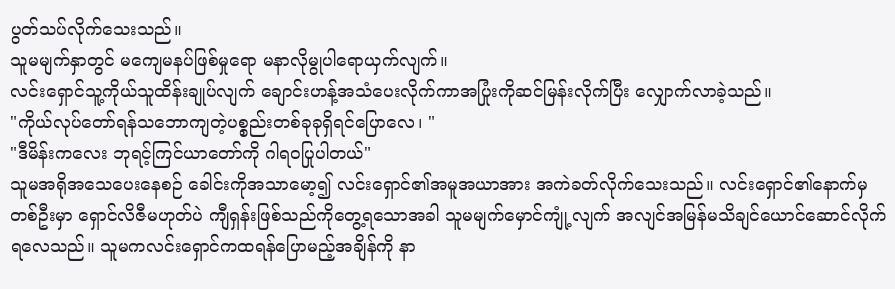ပွတ်သပ်လိုက်သေးသည်။
သူမမျက်နှာတွင် မကျေမနပ်ဖြစ်မှုရော မနာလိုမွုပါရောယှက်လျက်။
လင်းရှောင်သူ့ကိုယ်သူထိန်းချုပ်လျက် ချောင်းဟန့်အသံပေးလိုက်ကာအပြုံးကိုဆင်မြန်းလိုက်ပြီး လျှောက်လာခဲ့သည်။
"ကိုယ်လုပ်တော်ရန်သဘောကျတဲ့ပစ္စည်းတစ်ခုခုရှိရင်ပြောလေ၊ "
"ဒီမိန်းကလေး ဘုရင့်ကြင်ယာတော်ကို ဂါရ၀ပြုပါတယ်"
သူမအရိုအသေပေးနေစဉ် ခေါင်းကိုအသာမော့၍ လင်းရှောင်၏အမူအယာအား အကဲခတ်လိုက်သေးသည်။ လင်းရှောင်၏နောက်မှ တစ်ဦးမှာ ရှောင်လိဇီမဟုတ်ပဲ ကျီရှန်းဖြစ်သည်ကိုတွေ့ရသောအခါ သူမမျက်မှောင်ကျုံ့လျက် အလျင်အမြန်မသိချင်ယောင်ဆောင်လိုက်ရလေသည်။ သူမကလင်းရှောင်ကထရန်ပြောမည့်အချိန်ကို နာ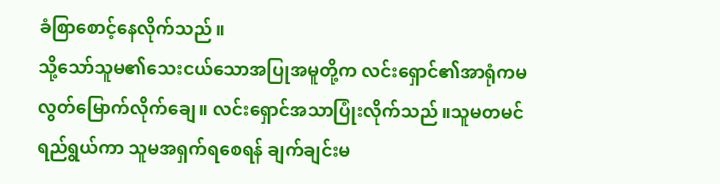ခံစြာစောင့်နေလိုက်သည်။
သို့သော်သူမ၏သေးငယ်သောအပြုအမူတို့က လင်းရှောင်၏အာရုံကမလွတ်မြောက်လိုက်ချေ။ လင်းရှောင်အသာပြုံးလိုက်သည်။သူမတမင်ရည်ရွယ်ကာ သူမအရှက်ရစေရန် ချက်ချင်းမ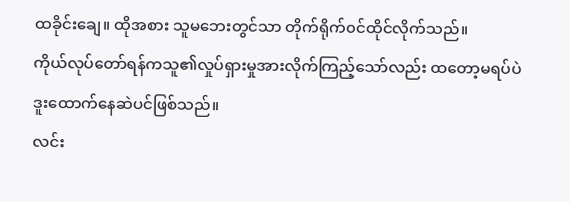ထခိုင်းချေ။ ထိုအစား သူမဘေးတွင်သာ တိုက်ရိုက်၀င်ထိုင်လိုက်သည်။
ကိုယ်လုပ်တော်ရန်ကသူ၏လှုပ်ရှားမှုအားလိုက်ကြည့်သော်လည်း ထတော့မရပ်ပဲ ဒူးထောက်နေဆဲပင်ဖြစ်သည်။
လင်း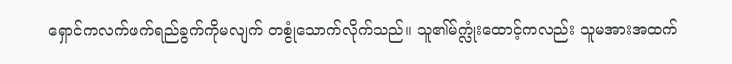ရှောင်ကလက်ဖက်ရည်ခွက်ကိုမလျက် တစ္ငုံသောက်လိုက်သည်။ သူ၏မ်က္လုံးထောင့်ကလည်း သူမအားအထက်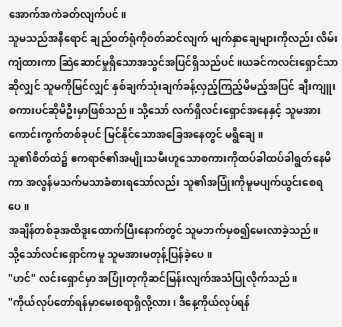အောက်အကဲခတ်လျက်ပင်။
သူမသည်အနီရောင် ချည်၀တ်ရုံကို၀တ်ဆင်လျက် မျက်နှာချေများကိုလည်း လိမ်းကျံထားကာ ဆြဲဆောင်မှုရှိသောအသွင်အပြင်ရှိသည်ပင်။ယခင်ကလင်းရှောင်သာဆိုလျှင် သူမကိုမြင်လျှင် နှစ်ချက်သုံးချက်ခန့်လှည့်ကြည့်မိမည့်အပြင် ချီးကျူးစကားပင်ဆိုမိဦးမှာဖြစ်သည်။ သို့သော် လက်ရှိလင်းရှောင်အနေနှင့် သူမအား ကောင်းကွက်တစ်ခုပင် မြင်နိုင်သောအခြေအနေတွင် မရွိချေ။
သူ၏စိတ်ထဲ၌ ဧကရာဇ်၏အမျိုးသမီးဟူသောစကားကိုထပ်ခါထပ်ခါရွတ်နေမိကာ အလွန်မသက်မသာခံစားရသော်လည်း သူ၏အပြုံးကိုမူမပျက်ယွင်းစေရပေ။
အချိန်တစ်ခုအထိဒူးထောက်ပြီးနောက်တွင် သူမဘက်မှစ၍မေးလာခဲ့သည်။
သို့သော်လင်းရှောင်ကမူ သူမအားမတုန့်ပြန်ခဲ့ပေ။
"ဟင်" လင်းရှောင်မှာ အပြုံးတုကိုဆင်မြန်းလျက်အသံပြုလိုက်သည်။
"ကိုယ်လုပ်တော်ရန်မှာမေးစရာရှိလို့လား၊ ဒီနေ့ကိုယ်လုပ်ရန်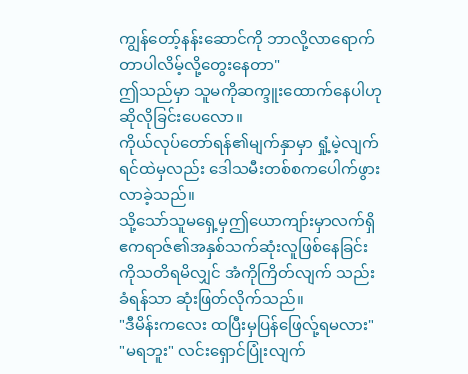ကျွန်တော့်နန်းဆောင်ကို ဘာလို့လာရောက်တာပါလိမ့်လို့တွေးနေတာ"
ဤသည်မှာ သူမကိုဆက္ဒူးထောက်နေပါဟု ဆိုလိုခြင်းပေလော။
ကိုယ်လုပ်တော်ရန်၏မျက်နှာမှာ ရှုံ့မဲ့လျက် ရင်ထဲမှလည်း ဒေါသမီးတစ်စကပေါက်ဖွားလာခဲ့သည်။
သို့သော်သူမရှေ့မှဤယောကျာ်းမှာလက်ရှိ ဧကရာဇ်၏အနှစ်သက်ဆုံးလူဖြစ်နေခြင်းကိုသတိရမိလျှင် အံကိုကြိတ်လျက် သည်းခံရန်သာ ဆုံးဖြတ်လိုက်သည်။
"ဒီမိန်းကလေး ထပြီးမှပြန်ဖြေလ်ု့ရမလား"
"မရဘူး" လင်းရှောင်ပြုံးလျက်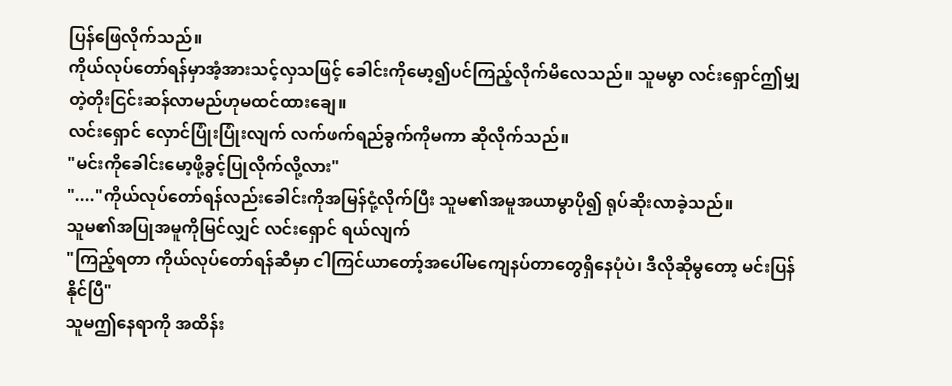ပြန်ဖြေလိုက်သည်။
ကိုယ်လုပ်တော်ရန်မှာအံ့အားသင့်လှသဖြင့် ခေါင်းကိုမော့၍ပင်ကြည့်လိုက်မိလေသည်။ သူမမွာ လင်းရှောင်ဤမျှတဲ့တိုးငြင်းဆန်လာမည်ဟုမထင်ထားချေ။
လင်းရှောင် လှောင်ပြုံးပြုံးလျက် လက်ဖက်ရည်ခွက်ကိုမကာ ဆိုလိုက်သည်။
"မင်းကိုခေါင်းမော့ဖို့ခွင့်ပြုလိုက်လို့လား"
"...."ကိုယ်လုပ်တော်ရန်လည်းခေါင်းကိုအမြန်ငုံ့လိုက်ပြီး သူမ၏အမူအယာမွာပို၍ ရုပ်ဆိုးလာခဲ့သည်။
သူမ၏အပြုအမူကိုမြင်လျှင် လင်းရှောင် ရယ်လျက်
"ကြည့်ရတာ ကိုယ်လုပ်တော်ရန်ဆီမှာ ငါကြင်ယာတော့်အပေါ်မကျေနပ်တာတွေရှိနေပုံပဲ၊ ဒီလိုဆိုမွတော့ မင်းပြန်နိုင်ပြီ"
သူမဤနေရာကို အထိန်း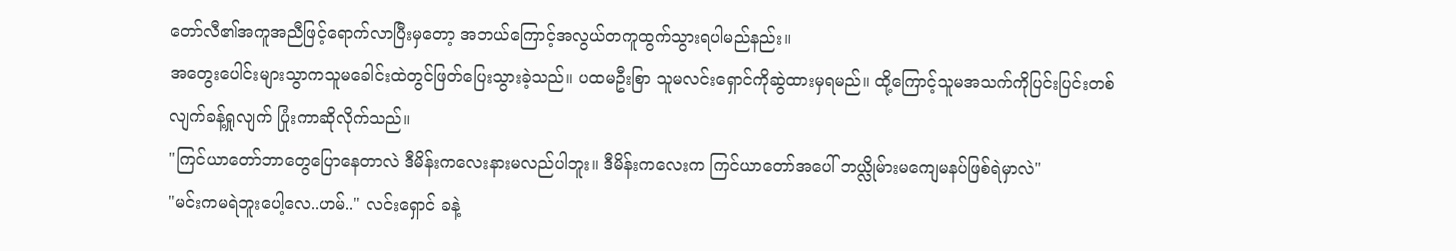တော်လီ၏အကူအညီဖြင့်ရောက်လာပြီးမှတော့ အဘယ်ကြောင့်အလွယ်တကူထွက်သွားရပါမည်နည်း။
အတွေးပေါင်းများသွာကသူမခေါင်းထဲတွင်ဖြတ်ပြေးသွားခဲ့သည်။ ပထမဦးစြာ သူမလင်းရှောင်ကိုဆွဲထားမှရမည်။ ထို့ကြောင့်သူမအသက်ကိုပြင်းပြင်းတစ်လျက်ခန့်ရှုလျက် ပြုံးကာဆိုလိုက်သည်။
"ကြင်ယာတော်ဘာတွေပြောနေတာလဲ ဒီမိန်းကလေးနားမလည်ပါဘူး။ ဒီမိန်းကလေးက ကြင်ယာတော်အပေါ် ဘယ္လိုမ်ားမကျေမနပ်ဖြစ်ရဲမှာလဲ"
"မင်းကမရဲဘူးပေါ့လေ..ဟမ်.." လင်းရှောင် ခနဲ့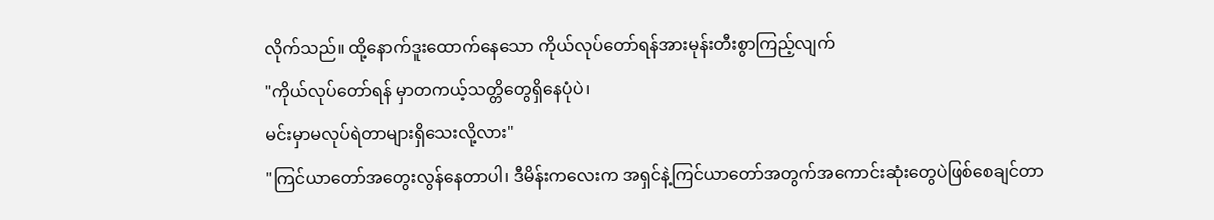လိုက်သည်။ ထို့နောက်ဒူးထောက်နေသော ကိုယ်လုပ်တော်ရန်အားမုန်းတီးစွာကြည့်လျက်
"ကိုယ်လုပ်တော်ရန် မှာတကယ့်သတ္တိတွေရှိနေပုံပဲ၊
မင်းမှာမလုပ်ရဲတာများရှိသေးလို့လား"
"ကြင်ယာတော်အတွေးလွန်နေတာပါ၊ ဒီမိန်းကလေးက အရှင်နဲ့ကြင်ယာတော်အတွက်အကောင်းဆုံးတွေပဲဖြစ်စေချင်တာ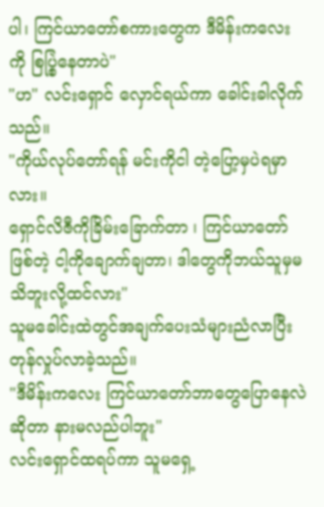ပါ၊ ကြင်ယာတော်စကားတွေက ဒီမိန်းကလေးကို စြပ္စြဲနေတာပဲ"
"ဟ" လင်းရှောင် လှောင်ရယ်ကာ ခေါင်းခါလိုက်သည်။
"ကိုယ်လုပ်တော်ရန် မင်းကိုငါ တဲ့ပြော့မှပဲရမှာလား။
ရှောင်လိဇီကိုခြိမ်းခြောက်တာ ၊ ကြင်ယာတော်ဖြစ်တဲ့ ငါ့ကိုချောက်ချတာ၊ ဒါတွေကိုဘယ်သူမှမသိဘူးလို့ထင်လား"
သူမခေါင်းထဲတွင်အချက်ပေးသံများညံလာပြီး တုန်လှုပ်လာခဲ့သည်။
"ဒီမိန်းကလေး ကြင်ယာတော်ဘာတွေပြောနေလဲဆိုတာ နားမလည်ပါဘူး"
လင်းရှောင်ထရပ်ကာ သူမရှေ့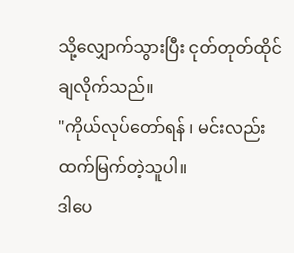သို့လျှောက်သွားပြီး ငုတ်တုတ်ထိုင်ချလိုက်သည်။
"ကိုယ်လုပ်တော်ရန် ၊ မင်းလည်းထက်မြက်တဲ့သူပါ။
ဒါပေ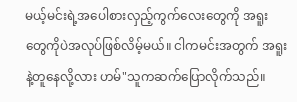မယ့်မင်းရဲ့အပေါစားလှည့်ကွက်လေးတွေကို အရူးတွေကိုပဲအလုပ်ဖြစ်လိမ့်မယ်။ ငါကမင်းအတွက် အရူးနဲ့တူနေလို့လား ဟမ်"သူကဆက်ပြောလိုက်သည်။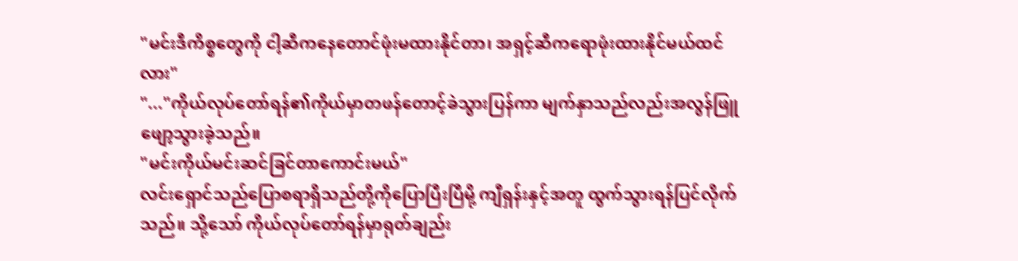"မင်းဒီကိစ္စတွေကို ငါ့ဆီကနေတောင်ဖုံးမထားနိုင်တာ၊ အရှင့်ဆီကရောဖုံးထားနိုင်မယ်ထင်လား"
"..."ကိုယ်လုပ်တော်ရန်၏ကိုယ်မှာတဖန်တောင့်ခဲသွားပြန်ကာ မျက်နှာသည်လည်းအလွန်ဖြူဖျော့သွားခဲ့သည်။
"မင်းကိုယ်မင်းဆင်ခြင်တာကောင်းမယ်"
လင်းရှောင်သည်ပြောစရာရှိသည်တို့ကိုပြောပြီးပြီမို့ ကျီရှန်းနှင့်အတူ ထွက်သွားရန်ပြင်လိုက်သည်။ သို့သော် ကိုယ်လုပ်တော်ရန်မှာရုတ်ချည်း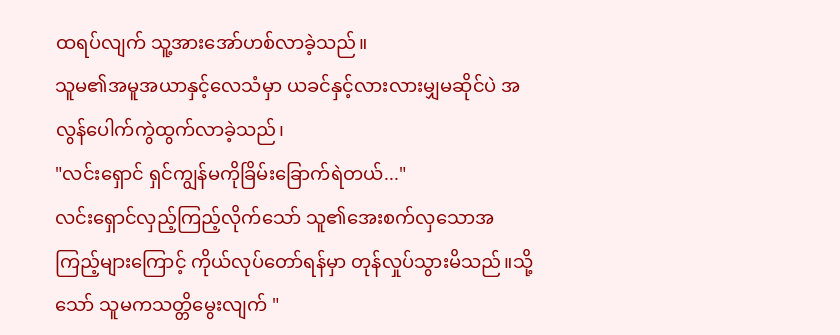ထရပ်လျက် သူ့အားအော်ဟစ်လာခဲ့သည်။
သူမ၏အမူအယာနှင့်လေသံမှာ ယခင်နှင့်လားလားမျှမဆိုင်ပဲ အလွန်ပေါက်ကွဲထွက်လာခဲ့သည်၊
"လင်းရှောင် ရှင်ကျွန်မကိုခြိမ်းခြောက်ရဲတယ်..."
လင်းရှောင်လှည့်ကြည့်လိုက်သော် သူ၏အေးစက်လှသောအကြည့်များကြောင့် ကိုယ်လုပ်တော်ရန်မှာ တုန်လှုပ်သွားမိသည်။သို့သော် သူမကသတ္တိမွေးလျက် "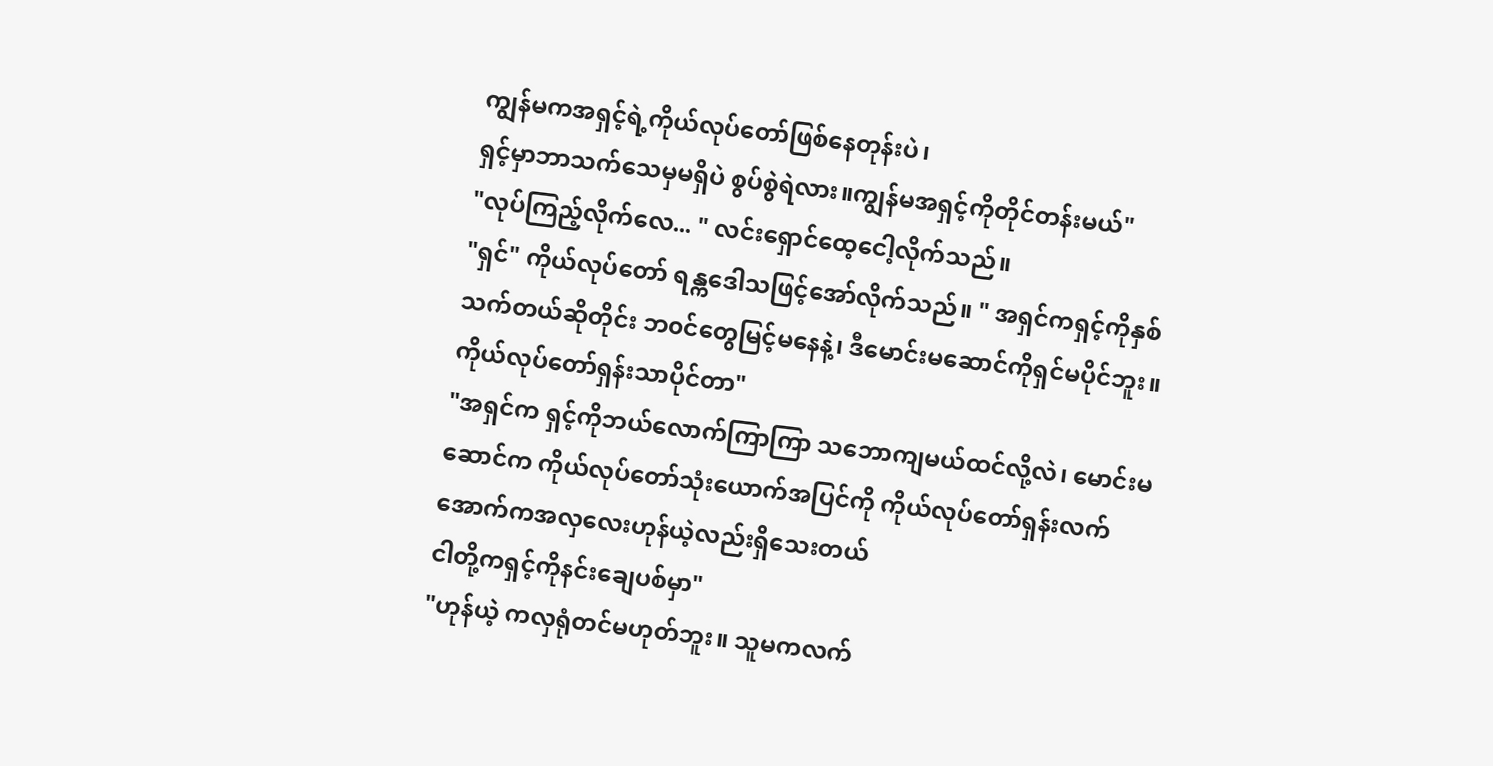ကျွန်မကအရှင့်ရဲ့ကိုယ်လုပ်တော်ဖြစ်နေတုန်းပဲ၊
ရှင့်မှာဘာသက်သေမှမရှိပဲ စွပ်စွဲရဲလား။ကျွန်မအရှင့်ကိုတိုင်တန်းမယ်"
"လုပ်ကြည့်လိုက်လေ... " လင်းရှောင်ထေ့ငေါ့လိုက်သည်။
"ရှင်" ကိုယ်လုပ်တော် ရန္ကဒေါသဖြင့်အော်လိုက်သည်။ " အရှင်ကရှင့်ကိုနှစ်သက်တယ်ဆိုတိုင်း ဘ၀င်တွေမြင့်မနေနဲ့၊ ဒီမောင်းမဆောင်ကိုရှင်မပိုင်ဘူး။ ကိုယ်လုပ်တော်ရှန်းသာပိုင်တာ"
"အရှင်က ရှင့်ကိုဘယ်လောက်ကြာကြာ သဘောကျမယ်ထင်လို့လဲ၊ မောင်းမဆောင်က ကိုယ်လုပ်တော်သုံးယောက်အပြင်ကို ကိုယ်လုပ်တော်ရှန်းလက်အောက်ကအလှလေးဟုန်ယဲ့လည်းရှိသေးတယ်
ငါတို့ကရှင့်ကိုနင်းချေပစ်မှာ"
"ဟုန်ယဲ့ ကလှရုံတင်မဟုတ်ဘူး။ သူမကလက်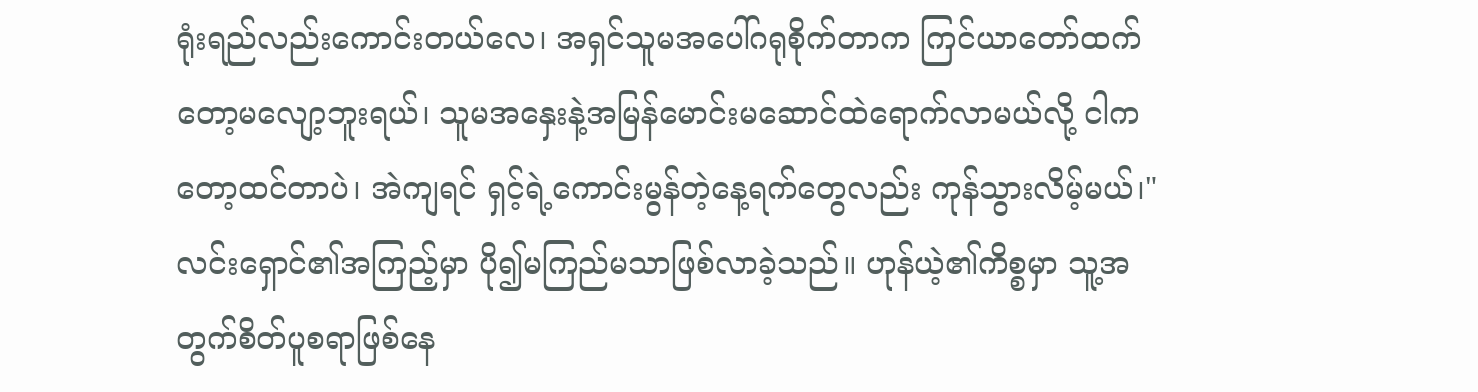ရုံးရည်လည်းကောင်းတယ်လေ၊ အရှင်သူမအပေါ်ဂရုစိုက်တာက ကြင်ယာတော်ထက်တော့မလျော့ဘူးရယ်၊ သူမအနှေးနဲ့အမြန်မောင်းမဆောင်ထဲရောက်လာမယ်လို့ ငါကတော့ထင်တာပဲ၊ အဲကျရင် ရှင့်ရဲ့ကောင်းမွန်တဲ့နေ့ရက်တွေလည်း ကုန်သွားလိမ့်မယ်၊"
လင်းရှောင်၏အကြည့်မှာ ပို၍မကြည်မသာဖြစ်လာခဲ့သည်။ ဟုန်ယဲ့၏ကိစ္စမှာ သူ့အတွက်စိတ်ပူစရာဖြစ်နေ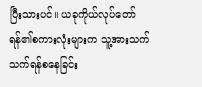ပြီးသားပင်။ ယခုကိုယ်လုပ်တော်ရန်၏စကားလုံးများက သူ့အားသက်သက်ရန်စနေခြင်း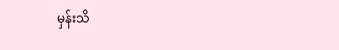မှန်းသိ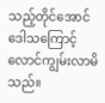သည့်တိုင်အောင် ဒေါသကြောင့်လောင်ကျွမ်းလာမိသည်။